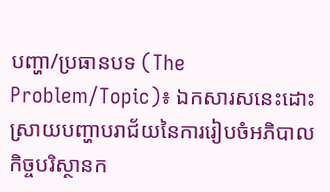បញ្ហា/ប្រធានបទ (The Problem/Topic)៖ ឯកសារសនេះដោះស្រាយបញ្ហាបរាជ័យនៃការរៀបចំអភិបាលកិច្ចបរិស្ថានក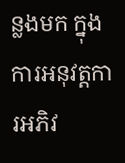ន្លងមក ក្នុងការអនុវត្តការអភិវ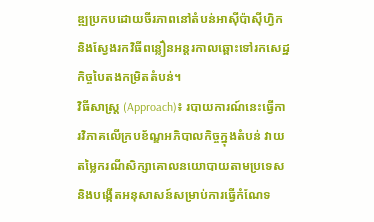ឌ្ឍប្រកបដោយចីរភាពនៅតំបន់អាស៊ីប៉ាស៊ីហ្វិក និងស្វែងរកវិធីពន្លឿនអន្តរកាលឆ្ពោះទៅរកសេដ្ឋកិច្ចបៃតងកម្រិតតំបន់។
វិធីសាស្ត្រ (Approach)៖ របាយការណ៍នេះធ្វើការវិភាគលើក្របខ័ណ្ឌអភិបាលកិច្ចក្នុងតំបន់ វាយតម្លៃករណីសិក្សាគោលនយោបាយតាមប្រទេស និងបង្កើតអនុសាសន៍សម្រាប់ការធ្វើកំណែទ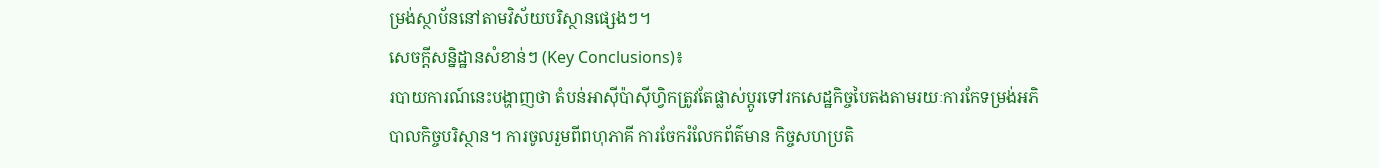ម្រង់ស្ថាប័ននៅតាមវិស័យបរិស្ថានផ្សេងៗ។
សេចក្តីសន្និដ្ឋានសំខាន់ៗ (Key Conclusions)៖
របាយការណ៍នេះបង្ហាញថា តំបន់អាស៊ីប៉ាស៊ីហ្វិកត្រូវតែផ្លាស់ប្តូរទៅរកសេដ្ឋកិច្ចបៃតងតាមរយៈការកែទម្រង់អភិបាលកិច្ចបរិស្ថាន។ ការចូលរួមពីពហុភាគី ការចែករំលែកព័ត៌មាន កិច្ចសហប្រតិ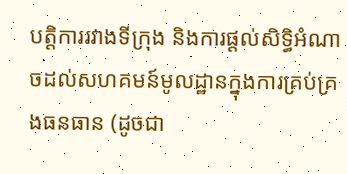បត្តិការរវាងទីក្រុង និងការផ្តល់សិទ្ធិអំណាចដល់សហគមន៍មូលដ្ឋានក្នុងការគ្រប់គ្រងធនធាន (ដូចជា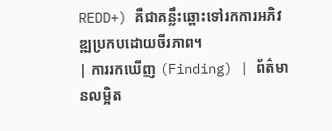REDD+) គឺជាគន្លឹះឆ្ពោះទៅរកការអភិវឌ្ឍប្រកបដោយចីរភាព។
| ការរកឃើញ (Finding) | ព័ត៌មានលម្អិត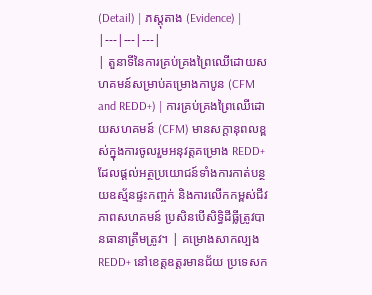(Detail) | ភស្តុតាង (Evidence) |
|---|---|---|
| តួនាទីនៃការគ្រប់គ្រងព្រៃឈើដោយសហគមន៍សម្រាប់គម្រោងកាបូន (CFM and REDD+) | ការគ្រប់គ្រងព្រៃឈើដោយសហគមន៍ (CFM) មានសក្តានុពលខ្ពស់ក្នុងការចូលរួមអនុវត្តគម្រោង REDD+ ដែលផ្តល់អត្ថប្រយោជន៍ទាំងការកាត់បន្ថយឧស្ម័នផ្ទះកញ្ចក់ និងការលើកកម្ពស់ជីវភាពសហគមន៍ ប្រសិនបើសិទ្ធិដីធ្លីត្រូវបានធានាត្រឹមត្រូវ។ | គម្រោងសាកល្បង REDD+ នៅខេត្តឧត្តរមានជ័យ ប្រទេសក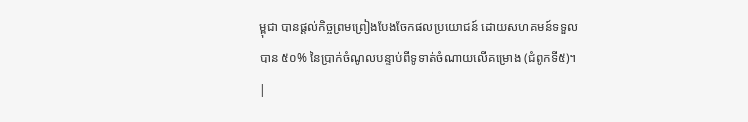ម្ពុជា បានផ្តល់កិច្ចព្រមព្រៀងបែងចែកផលប្រយោជន៍ ដោយសហគមន៍ទទួលបាន ៥០% នៃប្រាក់ចំណូលបន្ទាប់ពីទូទាត់ចំណាយលើគម្រោង (ជំពូកទី៥)។ |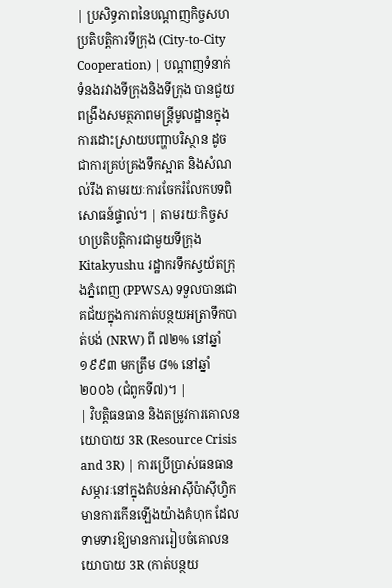| ប្រសិទ្ធភាពនៃបណ្តាញកិច្ចសហប្រតិបត្តិការទីក្រុង (City-to-City Cooperation) | បណ្តាញទំនាក់ទំនងរវាងទីក្រុងនិងទីក្រុង បានជួយពង្រឹងសមត្ថភាពមន្ត្រីមូលដ្ឋានក្នុងការដោះស្រាយបញ្ហាបរិស្ថាន ដូចជាការគ្រប់គ្រងទឹកស្អាត និងសំណល់រឹង តាមរយៈការចែករំលែកបទពិសោធន៍ផ្ទាល់។ | តាមរយៈកិច្ចសហប្រតិបត្តិការជាមួយទីក្រុង Kitakyushu រដ្ឋាករទឹកស្វយ័តក្រុងភ្នំពេញ (PPWSA) ទទួលបានជោគជ័យក្នុងការកាត់បន្ថយអត្រាទឹកបាត់បង់ (NRW) ពី ៧២% នៅឆ្នាំ១៩៩៣ មកត្រឹម ៨% នៅឆ្នាំ២០០៦ (ជំពូកទី៧)។ |
| វិបត្តិធនធាន និងតម្រូវការគោលនយោបាយ 3R (Resource Crisis and 3R) | ការប្រើប្រាស់ធនធានសម្ភារៈនៅក្នុងតំបន់អាស៊ីប៉ាស៊ីហ្វិកមានការកើនឡើងយ៉ាងគំហុក ដែលទាមទារឱ្យមានការរៀបចំគោលនយោបាយ 3R (កាត់បន្ថយ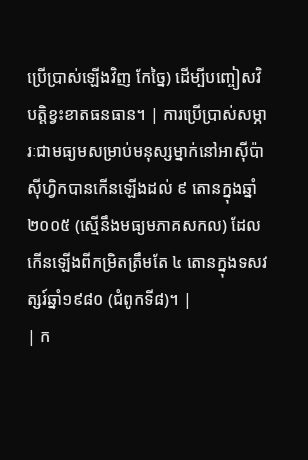ប្រើប្រាស់ឡើងវិញ កែច្នៃ) ដើម្បីបញ្ចៀសវិបត្តិខ្វះខាតធនធាន។ | ការប្រើប្រាស់សម្ភារៈជាមធ្យមសម្រាប់មនុស្សម្នាក់នៅអាស៊ីប៉ាស៊ីហ្វិកបានកើនឡើងដល់ ៩ តោនក្នុងឆ្នាំ២០០៥ (ស្មើនឹងមធ្យមភាគសកល) ដែលកើនឡើងពីកម្រិតត្រឹមតែ ៤ តោនក្នុងទសវត្សរ៍ឆ្នាំ១៩៨០ (ជំពូកទី៨)។ |
| ក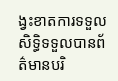ង្វះខាតការទទួលសិទ្ធិទទួលបានព័ត៌មានបរិ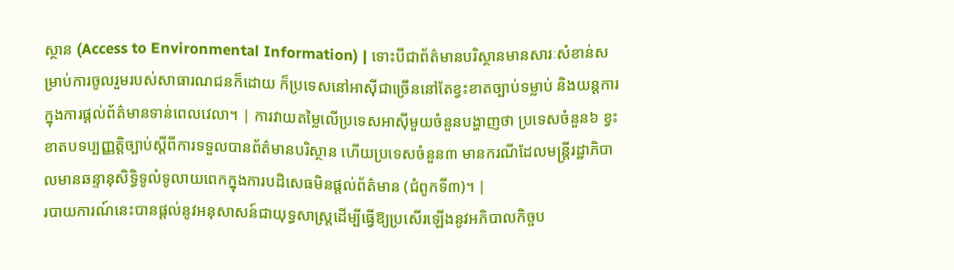ស្ថាន (Access to Environmental Information) | ទោះបីជាព័ត៌មានបរិស្ថានមានសារៈសំខាន់សម្រាប់ការចូលរួមរបស់សាធារណជនក៏ដោយ ក៏ប្រទេសនៅអាស៊ីជាច្រើននៅតែខ្វះខាតច្បាប់ទម្លាប់ និងយន្តការក្នុងការផ្តល់ព័ត៌មានទាន់ពេលវេលា។ | ការវាយតម្លៃលើប្រទេសអាស៊ីមួយចំនួនបង្ហាញថា ប្រទេសចំនួន៦ ខ្វះខាតបទប្បញ្ញត្តិច្បាប់ស្តីពីការទទួលបានព័ត៌មានបរិស្ថាន ហើយប្រទេសចំនួន៣ មានករណីដែលមន្ត្រីរដ្ឋាភិបាលមានឆន្ទានុសិទ្ធិទូលំទូលាយពេកក្នុងការបដិសេធមិនផ្តល់ព័ត៌មាន (ជំពូកទី៣)។ |
របាយការណ៍នេះបានផ្តល់នូវអនុសាសន៍ជាយុទ្ធសាស្ត្រដើម្បីធ្វើឱ្យប្រសើរឡើងនូវអភិបាលកិច្ចប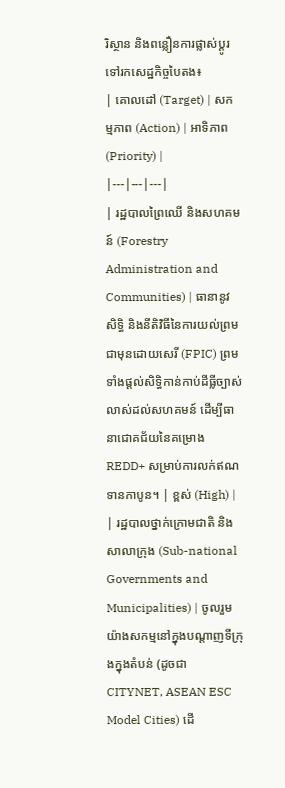រិស្ថាន និងពន្លឿនការផ្លាស់ប្តូរទៅរកសេដ្ឋកិច្ចបៃតង៖
| គោលដៅ (Target) | សកម្មភាព (Action) | អាទិភាព (Priority) |
|---|---|---|
| រដ្ឋបាលព្រៃឈើ និងសហគមន៍ (Forestry Administration and Communities) | ធានានូវសិទ្ធិ និងនីតិវិធីនៃការយល់ព្រមជាមុនដោយសេរី (FPIC) ព្រមទាំងផ្តល់សិទ្ធិកាន់កាប់ដីធ្លីច្បាស់លាស់ដល់សហគមន៍ ដើម្បីធានាជោគជ័យនៃគម្រោង REDD+ សម្រាប់ការលក់ឥណទានកាបូន។ | ខ្ពស់ (High) |
| រដ្ឋបាលថ្នាក់ក្រោមជាតិ និងសាលាក្រុង (Sub-national Governments and Municipalities) | ចូលរួមយ៉ាងសកម្មនៅក្នុងបណ្តាញទីក្រុងក្នុងតំបន់ (ដូចជា CITYNET, ASEAN ESC Model Cities) ដើ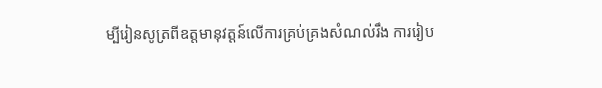ម្បីរៀនសូត្រពីឧត្តមានុវត្តន៍លើការគ្រប់គ្រងសំណល់រឹង ការរៀប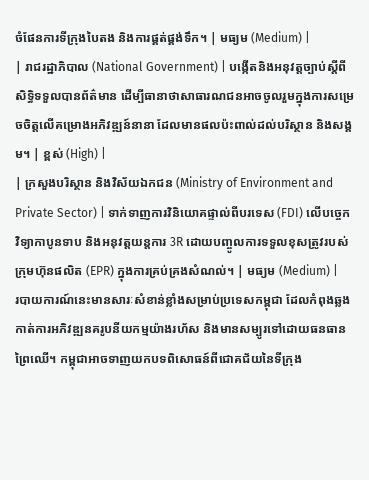ចំផែនការទីក្រុងបៃតង និងការផ្គត់ផ្គង់ទឹក។ | មធ្យម (Medium) |
| រាជរដ្ឋាភិបាល (National Government) | បង្កើតនិងអនុវត្តច្បាប់ស្តីពីសិទ្ធិទទួលបានព័ត៌មាន ដើម្បីធានាថាសាធារណជនអាចចូលរួមក្នុងការសម្រេចចិត្តលើគម្រោងអភិវឌ្ឍន៍នានា ដែលមានផលប៉ះពាល់ដល់បរិស្ថាន និងសង្គម។ | ខ្ពស់ (High) |
| ក្រសួងបរិស្ថាន និងវិស័យឯកជន (Ministry of Environment and Private Sector) | ទាក់ទាញការវិនិយោគផ្ទាល់ពីបរទេស (FDI) លើបច្ចេកវិទ្យាកាបូនទាប និងអនុវត្តយន្តការ 3R ដោយបញ្ចូលការទទួលខុសត្រូវរបស់ក្រុមហ៊ុនផលិត (EPR) ក្នុងការគ្រប់គ្រងសំណល់។ | មធ្យម (Medium) |
របាយការណ៍នេះមានសារៈសំខាន់ខ្លាំងសម្រាប់ប្រទេសកម្ពុជា ដែលកំពុងឆ្លងកាត់ការអភិវឌ្ឍនគរូបនីយកម្មយ៉ាងរហ័ស និងមានសម្បូរទៅដោយធនធានព្រៃឈើ។ កម្ពុជាអាចទាញយកបទពិសោធន៍ពីជោគជ័យនៃទីក្រុង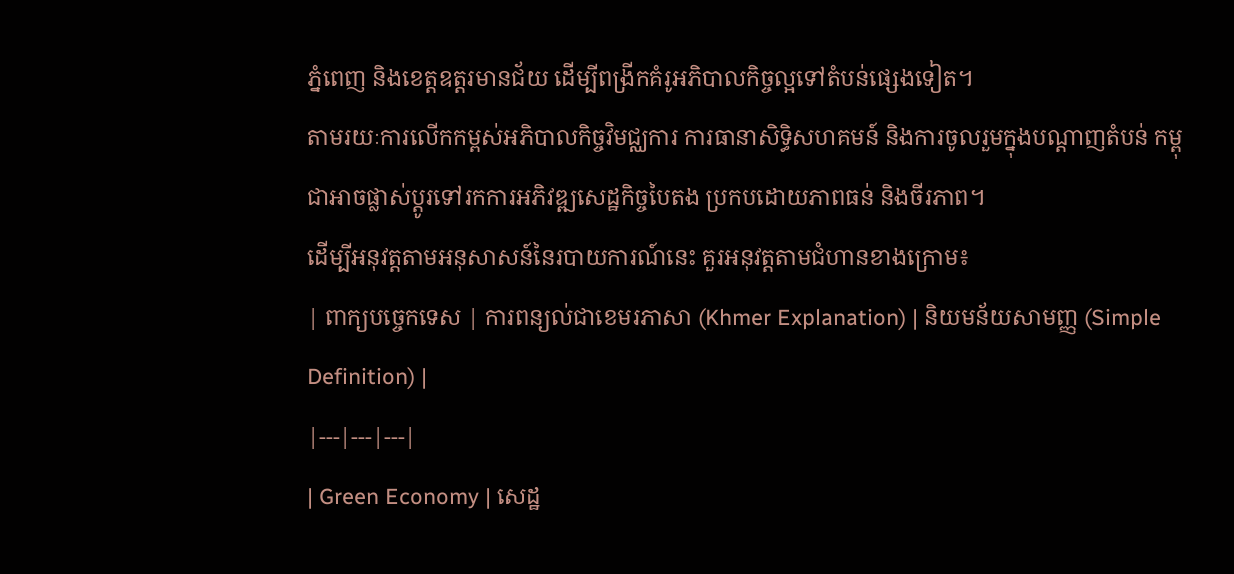ភ្នំពេញ និងខេត្តឧត្តរមានជ័យ ដើម្បីពង្រីកគំរូអភិបាលកិច្ចល្អទៅតំបន់ផ្សេងទៀត។
តាមរយៈការលើកកម្ពស់អភិបាលកិច្ចវិមជ្ឈការ ការធានាសិទ្ធិសហគមន៍ និងការចូលរួមក្នុងបណ្តាញតំបន់ កម្ពុជាអាចផ្លាស់ប្តូរទៅរកការអភិវឌ្ឍសេដ្ឋកិច្ចបៃតង ប្រកបដោយភាពធន់ និងចីរភាព។
ដើម្បីអនុវត្តតាមអនុសាសន៍នៃរបាយការណ៍នេះ គួរអនុវត្តតាមជំហានខាងក្រោម៖
| ពាក្យបច្ចេកទេស | ការពន្យល់ជាខេមរភាសា (Khmer Explanation) | និយមន័យសាមញ្ញ (Simple Definition) |
|---|---|---|
| Green Economy | សេដ្ឋ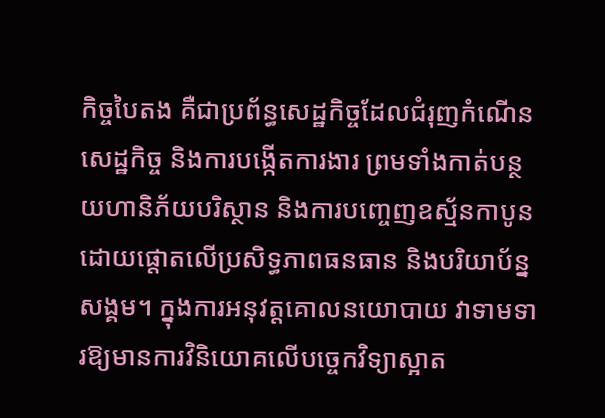កិច្ចបៃតង គឺជាប្រព័ន្ធសេដ្ឋកិច្ចដែលជំរុញកំណើនសេដ្ឋកិច្ច និងការបង្កើតការងារ ព្រមទាំងកាត់បន្ថយហានិភ័យបរិស្ថាន និងការបញ្ចេញឧស្ម័នកាបូន ដោយផ្តោតលើប្រសិទ្ធភាពធនធាន និងបរិយាប័ន្នសង្គម។ ក្នុងការអនុវត្តគោលនយោបាយ វាទាមទារឱ្យមានការវិនិយោគលើបច្ចេកវិទ្យាស្អាត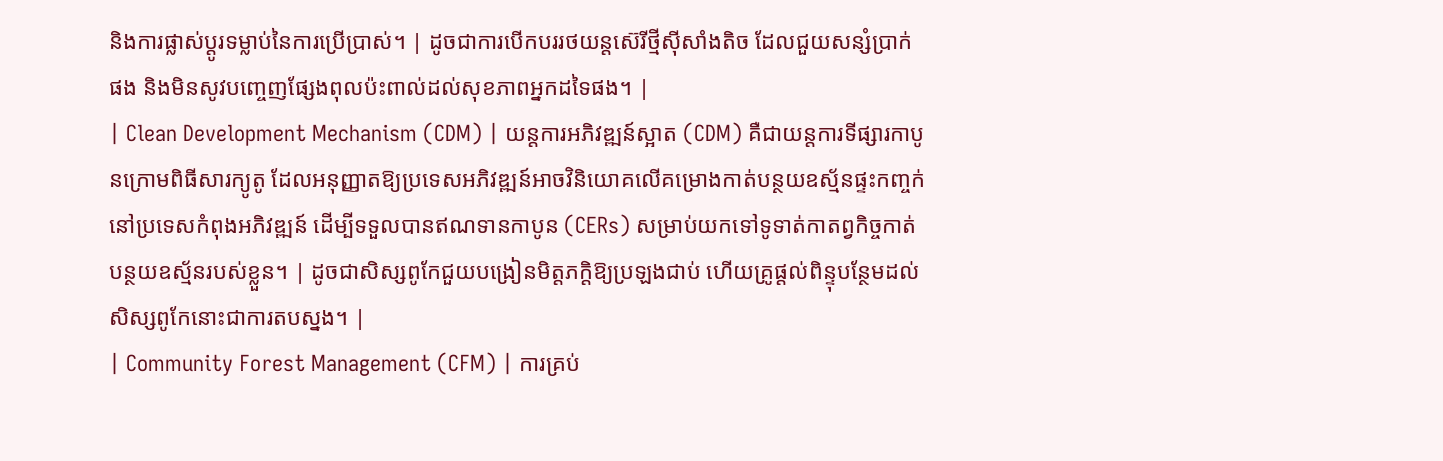និងការផ្លាស់ប្តូរទម្លាប់នៃការប្រើប្រាស់។ | ដូចជាការបើកបររថយន្តស៊េរីថ្មីស៊ីសាំងតិច ដែលជួយសន្សំប្រាក់ផង និងមិនសូវបញ្ចេញផ្សែងពុលប៉ះពាល់ដល់សុខភាពអ្នកដទៃផង។ |
| Clean Development Mechanism (CDM) | យន្តការអភិវឌ្ឍន៍ស្អាត (CDM) គឺជាយន្តការទីផ្សារកាបូនក្រោមពិធីសារក្យូតូ ដែលអនុញ្ញាតឱ្យប្រទេសអភិវឌ្ឍន៍អាចវិនិយោគលើគម្រោងកាត់បន្ថយឧស្ម័នផ្ទះកញ្ចក់នៅប្រទេសកំពុងអភិវឌ្ឍន៍ ដើម្បីទទួលបានឥណទានកាបូន (CERs) សម្រាប់យកទៅទូទាត់កាតព្វកិច្ចកាត់បន្ថយឧស្ម័នរបស់ខ្លួន។ | ដូចជាសិស្សពូកែជួយបង្រៀនមិត្តភក្តិឱ្យប្រឡងជាប់ ហើយគ្រូផ្តល់ពិន្ទុបន្ថែមដល់សិស្សពូកែនោះជាការតបស្នង។ |
| Community Forest Management (CFM) | ការគ្រប់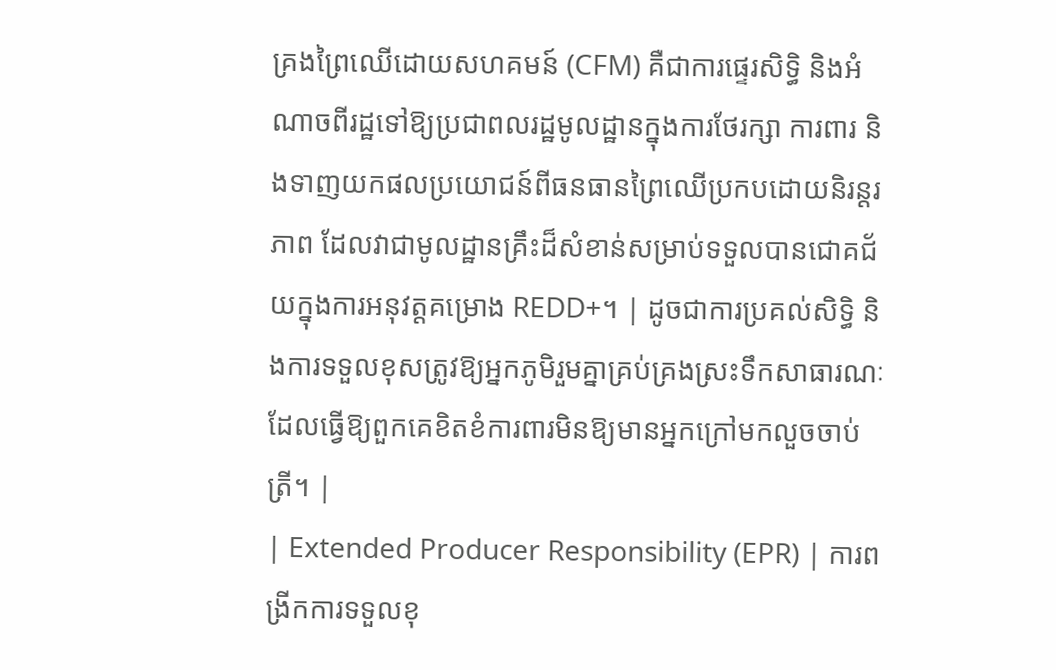គ្រងព្រៃឈើដោយសហគមន៍ (CFM) គឺជាការផ្ទេរសិទ្ធិ និងអំណាចពីរដ្ឋទៅឱ្យប្រជាពលរដ្ឋមូលដ្ឋានក្នុងការថែរក្សា ការពារ និងទាញយកផលប្រយោជន៍ពីធនធានព្រៃឈើប្រកបដោយនិរន្តរភាព ដែលវាជាមូលដ្ឋានគ្រឹះដ៏សំខាន់សម្រាប់ទទួលបានជោគជ័យក្នុងការអនុវត្តគម្រោង REDD+។ | ដូចជាការប្រគល់សិទ្ធិ និងការទទួលខុសត្រូវឱ្យអ្នកភូមិរួមគ្នាគ្រប់គ្រងស្រះទឹកសាធារណៈ ដែលធ្វើឱ្យពួកគេខិតខំការពារមិនឱ្យមានអ្នកក្រៅមកលួចចាប់ត្រី។ |
| Extended Producer Responsibility (EPR) | ការពង្រីកការទទួលខុ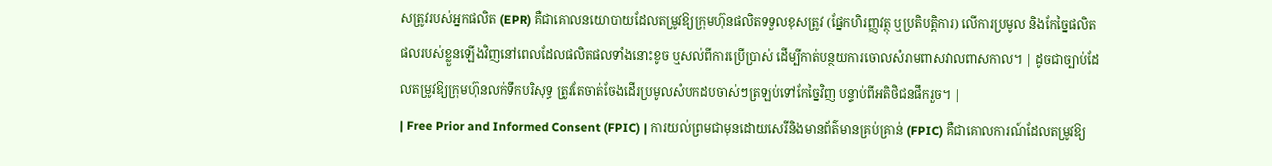សត្រូវរបស់អ្នកផលិត (EPR) គឺជាគោលនយោបាយដែលតម្រូវឱ្យក្រុមហ៊ុនផលិតទទួលខុសត្រូវ (ផ្នែកហិរញ្ញវត្ថុ ឬប្រតិបត្តិការ) លើការប្រមូល និងកែច្នៃផលិតផលរបស់ខ្លួនឡើងវិញនៅពេលដែលផលិតផលទាំងនោះខូច ឬសល់ពីការប្រើប្រាស់ ដើម្បីកាត់បន្ថយការចោលសំរាមពាសវាលពាសកាល។ | ដូចជាច្បាប់ដែលតម្រូវឱ្យក្រុមហ៊ុនលក់ទឹកបរិសុទ្ធ ត្រូវតែចាត់ចែងដើរប្រមូលសំបកដបចាស់ៗត្រឡប់ទៅកែច្នៃវិញ បន្ទាប់ពីអតិថិជនផឹករួច។ |
| Free Prior and Informed Consent (FPIC) | ការយល់ព្រមជាមុនដោយសេរីនិងមានព័ត៌មានគ្រប់គ្រាន់ (FPIC) គឺជាគោលការណ៍ដែលតម្រូវឱ្យ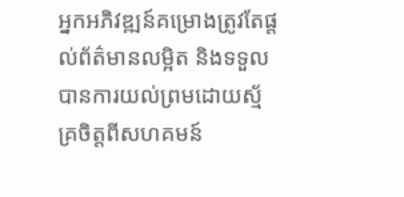អ្នកអភិវឌ្ឍន៍គម្រោងត្រូវតែផ្តល់ព័ត៌មានលម្អិត និងទទួលបានការយល់ព្រមដោយស្ម័គ្រចិត្តពីសហគមន៍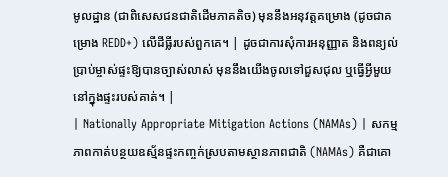មូលដ្ឋាន (ជាពិសេសជនជាតិដើមភាគតិច) មុននឹងអនុវត្តគម្រោង (ដូចជាគម្រោង REDD+) លើដីធ្លីរបស់ពួកគេ។ | ដូចជាការសុំការអនុញ្ញាត និងពន្យល់ប្រាប់ម្ចាស់ផ្ទះឱ្យបានច្បាស់លាស់ មុននឹងយើងចូលទៅជួសជុល ឬធ្វើអ្វីមួយនៅក្នុងផ្ទះរបស់គាត់។ |
| Nationally Appropriate Mitigation Actions (NAMAs) | សកម្មភាពកាត់បន្ថយឧស្ម័នផ្ទះកញ្ចក់ស្របតាមស្ថានភាពជាតិ (NAMAs) គឺជាគោ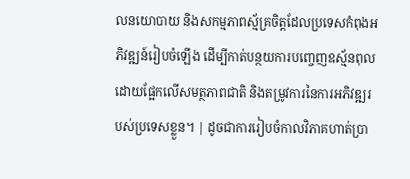លនយោបាយ និងសកម្មភាពស្ម័គ្រចិត្តដែលប្រទេសកំពុងអភិវឌ្ឍន៍រៀបចំឡើង ដើម្បីកាត់បន្ថយការបញ្ចេញឧស្ម័នពុល ដោយផ្អែកលើសមត្ថភាពជាតិ និងតម្រូវការនៃការអភិវឌ្ឍរបស់ប្រទេសខ្លួន។ | ដូចជាការរៀបចំកាលវិភាគហាត់ប្រា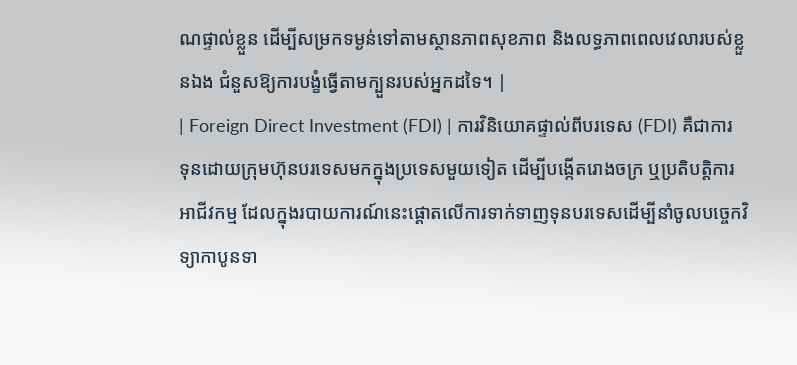ណផ្ទាល់ខ្លួន ដើម្បីសម្រកទម្ងន់ទៅតាមស្ថានភាពសុខភាព និងលទ្ធភាពពេលវេលារបស់ខ្លួនឯង ជំនួសឱ្យការបង្ខំធ្វើតាមក្បួនរបស់អ្នកដទៃ។ |
| Foreign Direct Investment (FDI) | ការវិនិយោគផ្ទាល់ពីបរទេស (FDI) គឺជាការទុនដោយក្រុមហ៊ុនបរទេសមកក្នុងប្រទេសមួយទៀត ដើម្បីបង្កើតរោងចក្រ ឬប្រតិបត្តិការអាជីវកម្ម ដែលក្នុងរបាយការណ៍នេះផ្តោតលើការទាក់ទាញទុនបរទេសដើម្បីនាំចូលបច្ចេកវិទ្យាកាបូនទា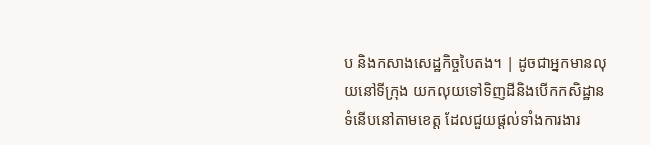ប និងកសាងសេដ្ឋកិច្ចបៃតង។ | ដូចជាអ្នកមានលុយនៅទីក្រុង យកលុយទៅទិញដីនិងបើកកសិដ្ឋានទំនើបនៅតាមខេត្ត ដែលជួយផ្តល់ទាំងការងារ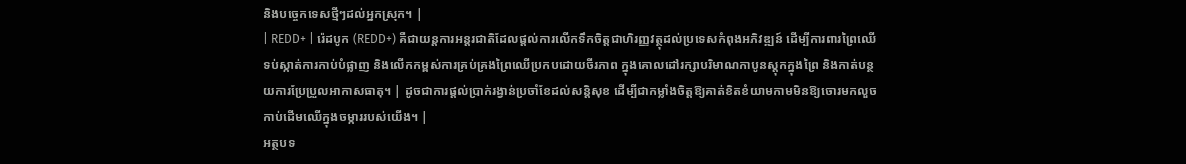និងបច្ចេកទេសថ្មីៗដល់អ្នកស្រុក។ |
| REDD+ | រ៉េដបូក (REDD+) គឺជាយន្តការអន្តរជាតិដែលផ្តល់ការលើកទឹកចិត្តជាហិរញ្ញវត្ថុដល់ប្រទេសកំពុងអភិវឌ្ឍន៍ ដើម្បីការពារព្រៃឈើទប់ស្កាត់ការកាប់បំផ្លាញ និងលើកកម្ពស់ការគ្រប់គ្រងព្រៃឈើប្រកបដោយចីរភាព ក្នុងគោលដៅរក្សាបរិមាណកាបូនស្តុកក្នុងព្រៃ និងកាត់បន្ថយការប្រែប្រួលអាកាសធាតុ។ | ដូចជាការផ្តល់ប្រាក់រង្វាន់ប្រចាំខែដល់សន្តិសុខ ដើម្បីជាកម្លាំងចិត្តឱ្យគាត់ខិតខំយាមកាមមិនឱ្យចោរមកលួចកាប់ដើមឈើក្នុងចម្ការរបស់យើង។ |
អត្ថបទ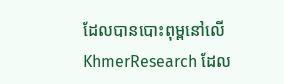ដែលបានបោះពុម្ពនៅលើ KhmerResearch ដែល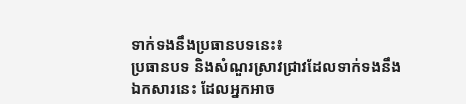ទាក់ទងនឹងប្រធានបទនេះ៖
ប្រធានបទ និងសំណួរស្រាវជ្រាវដែលទាក់ទងនឹងឯកសារនេះ ដែលអ្នកអាច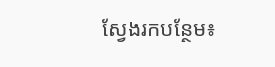ស្វែងរកបន្ថែម៖